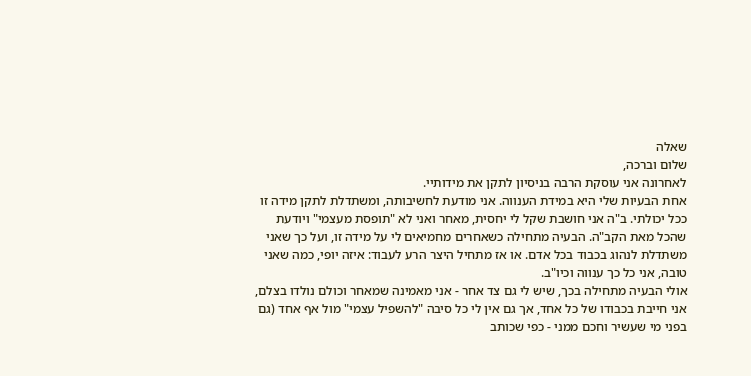שאלה
שלום וברכה,
לאחרונה אני עוסקת הרבה בניסיון לתקן את מידותיי.
אחת הבעיות שלי היא במידת הענווה. אני מודעת לחשיבותה, ומשתדלת לתקן מידה זו ככל יכולתי. ב"ה אני חושבת שקל לי יחסית, מאחר ואני לא "תופסת מעצמי" ויודעת שהכל מאת הקב"ה. הבעיה מתחילה כשאחרים מחמיאים לי על מידה זו, ועל כך שאני משתדלת לנהוג בכבוד בכל אדם. או אז מתחיל היצר הרע לעבוד: איזה יופי, כמה שאני טובה, אני כל כך ענווה וכיו"ב.
אולי הבעיה מתחילה בכך, שיש לי גם צד אחר - אני מאמינה שמאחר וכולם נולדו בצלם, אני חייבת בכבודו של כל אחד, אך גם אין לי כל סיבה "להשפיל עצמי" מול אף אחד (גם בפני מי שעשיר וחכם ממני - כפי שכותב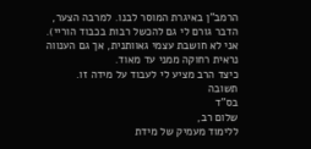הרמב"ן באיגרת המוסר לבנו. למרבה הצער, הדבר גורם לי גם להכשל רבות בכבוד הוריי).
אני לא חושבת עצמי גאוותנית, אך גם הענווה נראית רחוקה ממני עד מאוד.
כיצד הרב מציע לי לעבוד על מידה זו.
תשובה
בס"ד
שלום רב,
ללימוד מעמיק של מידת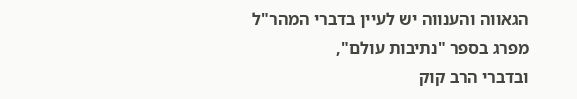הגאווה והענווה יש לעיין בדברי המהר"ל מפרג בספר "נתיבות עולם",
ובדברי הרב קוק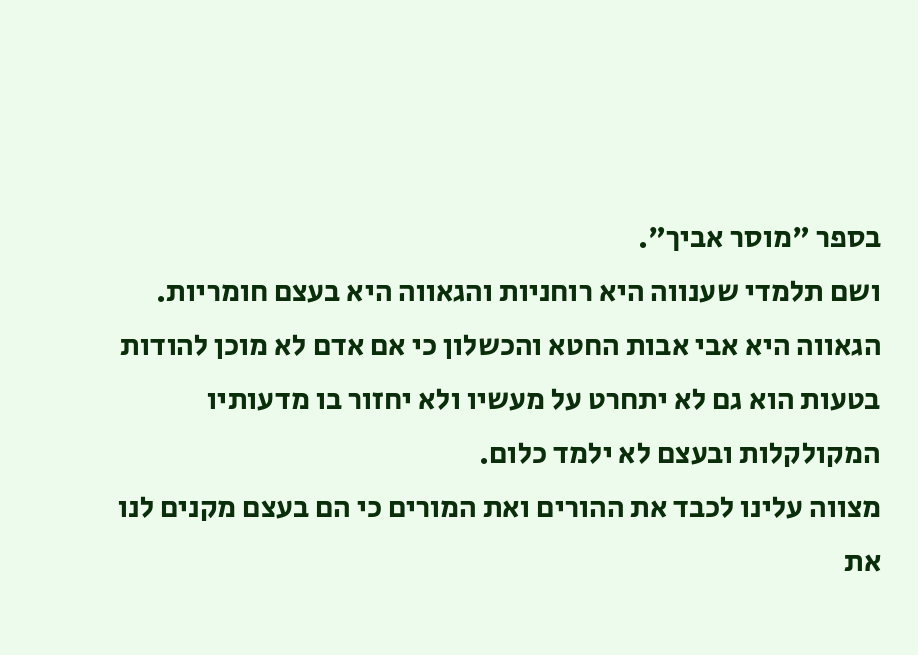בספר "מוסר אביך".
ושם תלמדי שענווה היא רוחניות והגאווה היא בעצם חומריות.
הגאווה היא אבי אבות החטא והכשלון כי אם אדם לא מוכן להודות בטעות הוא גם לא יתחרט על מעשיו ולא יחזור בו מדעותיו המקולקלות ובעצם לא ילמד כלום.
מצווה עלינו לכבד את ההורים ואת המורים כי הם בעצם מקנים לנו את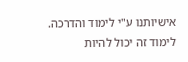אישיותנו ע"י לימוד והדרכה.
לימוד זה יכול להיות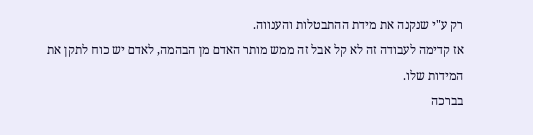רק ע"י שנקנה את מידת ההתבטלות והענווה.
אז קדימה לעבודה זה לא קל אבל זה ממש מותר האדם מן הבהמה, לאדם יש כוח לתקן את המידות שלו.
בברכה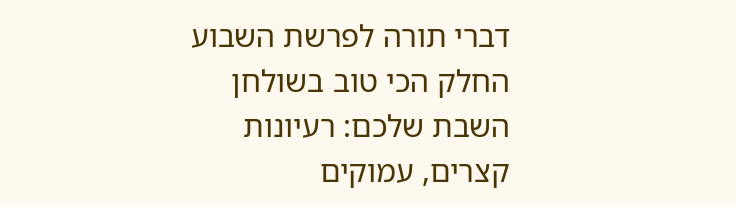דברי תורה לפרשת השבוע
החלק הכי טוב בשולחן השבת שלכם: רעיונות קצרים, עמוקים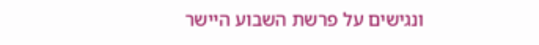ונגישים על פרשת השבוע היישר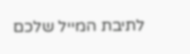לתיבת המייל שלכם